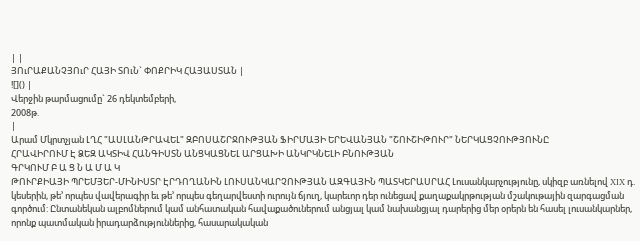| |
ՅՈւՐԱՔԱՆՉՅՈւՐ ՀԱՅԻ ՏՈւՆ` ՓՈՔՐԻԿ ՀԱՅԱՍՏԱՆ |
![]() |
Վերջին թարմացումը` 26 դեկտեմբերի,
2008թ.
|
Արամ Մկրտչյան ԼՂՀ "ԱՍԼԱՆԹՐԱՎԵԼ" ԶԲՈՍԱՇՐՋՈՒԹՅԱՆ ՖԻՐՄԱՅԻ ԵՐԵՎԱՆՅԱՆ "ՇՈՒՇԻԹՈՒՐ" ՆԵՐԿԱՑՉՈՒԹՅՈՒՆԸ
ՀՐԱՎԻՐՈՒՄ Է ՁԵԶ ԱԿՏԻՎ ՀԱՆԳԻՍՏՆ ԱՆՑԿԱՑՆԵԼ ԱՐՑԱԽԻ ԱՆԿՐԿՆԵԼԻ ԲՆՈՒԹՅԱՆ
ԳՐԿՈՒՄ Բ Ա Ց Ն Ա Մ Ա Կ
ԹՈՒՐՔԻԱՅԻ ՊՐԵՄՅԵՐ-ՄԻՆԻՍՏՐ ԷՐԴՈՂԱՆԻՆ ԼՈՒՍԱՆԿԱՐՉՈՒԹՅԱՆ ԱԶԳԱՅԻՆ ՊԱՏԿԵՐԱՍՐԱՀ Լուսանկարչությունը, սկիզբ առնելով XIX դ. կեսերին, թե’ որպես վավերագիր եւ թե’ որպես գեղարվեստի ուրույն ճյուղ, կարեւոր դեր ունեցավ քաղաքակրթության մշակութային զարգացման գործում: Ընտանեկան ալբոմներում կամ անհատական հավաքածուներում անցյալ կամ նախանցյալ դարերից մեր օրերն են հասել լուսանկարներ, որոնք պատմական իրադարձություններից, հասարակական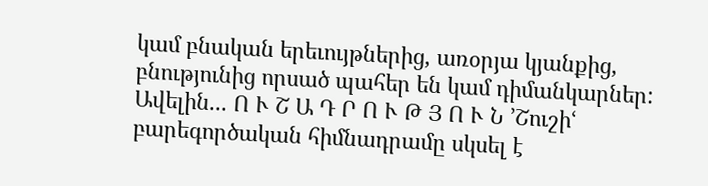կամ բնական երեւույթներից, առօրյա կյանքից, բնությունից որսած պահեր են կամ դիմանկարներ: Ավելին... Ո Ւ Շ Ա Դ Ր Ո Ւ Թ Յ Ո Ւ Ն ՚Շուշիՙ բարեգործական հիմնադրամը սկսել է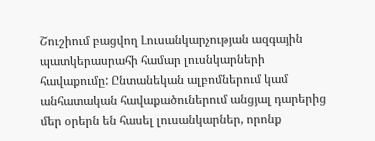Շուշիում բացվող Լուսանկարչության ազգային պատկերասրահի համար լուսնկարների հավաքումը: Ընտանեկան ալբոմներում կամ անհատական հավաքածուներում անցյալ դարերից մեր օրերն են հասել լուսանկարներ, որոնք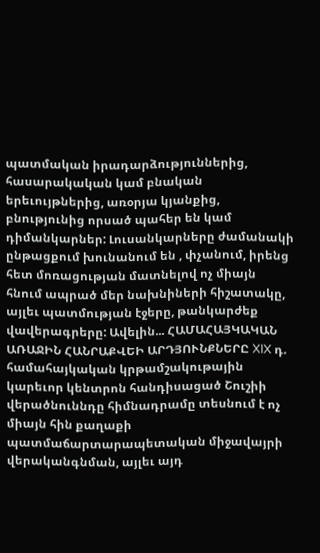պատմական իրադարձություններից, հասարակական կամ բնական երեւույթներից, առօրյա կյանքից, բնությունից որսած պահեր են կամ դիմանկարներ: Լուսանկարները ժամանակի ընթացքում խունանում են , փչանում, իրենց հետ մոռացության մատնելով ոչ միայն հնում ապրած մեր նախնիների հիշատակը, այլեւ պատմության էջերը, թանկարժեք վավերագրերը: Ավելին... ՀԱՄԱՀԱՅԿԱԿԱՆ ԱՌԱՋԻՆ ՀԱՆՐԱՔՎԵԻ ԱՐԴՅՈՒՆՔՆԵՐԸ XIX դ. համահայկական կրթամշակութային կարեւոր կենտրոն հանդիսացած Շուշիի վերածնուննդը հիմնադրամը տեսնում է ոչ միայն հին քաղաքի պատմաճարտարապետական միջավայրի վերականգնման, այլեւ այդ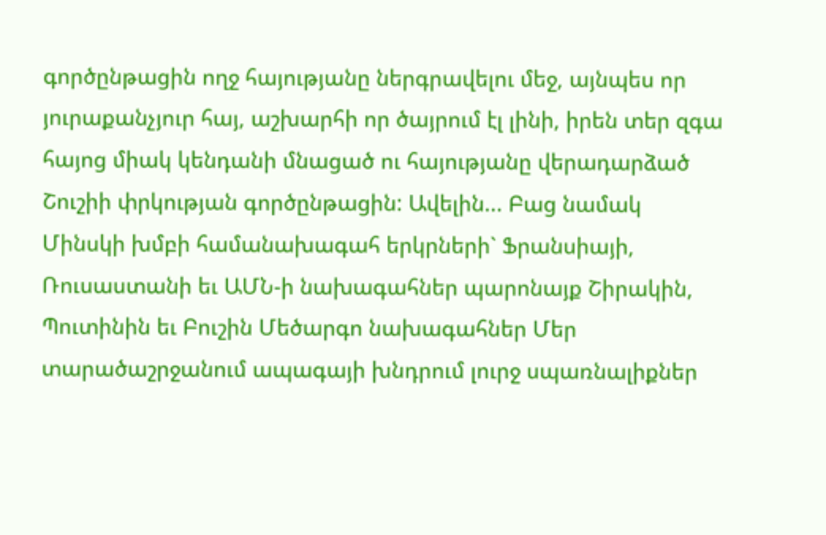գործընթացին ողջ հայությանը ներգրավելու մեջ, այնպես որ յուրաքանչյուր հայ, աշխարհի որ ծայրում էլ լինի, իրեն տեր զգա հայոց միակ կենդանի մնացած ու հայությանը վերադարձած Շուշիի փրկության գործընթացին: Ավելին... Բաց նամակ Մինսկի խմբի համանախագահ երկրների` Ֆրանսիայի, Ռուսաստանի եւ ԱՄՆ-ի նախագահներ պարոնայք Շիրակին, Պուտինին եւ Բուշին Մեծարգո նախագահներ Մեր տարածաշրջանում ապագայի խնդրում լուրջ սպառնալիքներ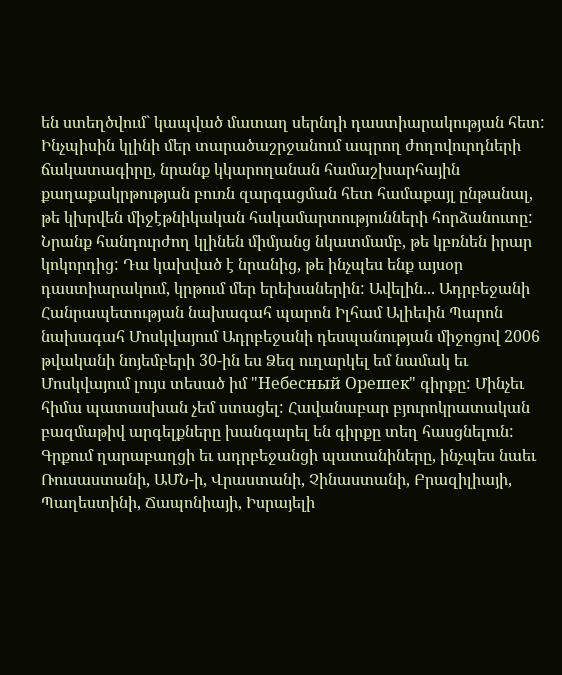են ստեղծվում` կապված մատաղ սերնդի դաստիարակության հետ: Ինչպիսին կլինի մեր տարածաշրջանում ապրող ժողովուրդների ճակատագիրը, նրանք կկարողանան համաշխարհային քաղաքակրթության բուռն զարգացման հետ համաքայլ ընթանալ, թե կխրվեն միջէթնիկական հակամարտությունների հորձանուտը: Նրանք հանդուրժող կլինեն միմյանց նկատմամբ, թե կբռնեն իրար կոկորդից: Դա կախված է նրանից, թե ինչպես ենք այսօր դաստիարակում, կրթում մեր երեխաներին: Ավելին... Ադրբեջանի Հանրապետության նախագահ պարոն Իլհամ Ալիեւին Պարոն նախագահ Մոսկվայում Ադրբեջանի դեսպանության միջոցով 2006 թվականի նոյեմբերի 30-ին ես Ձեզ ուղարկել եմ նամակ եւ Մոսկվայում լույս տեսած իմ "Небесный Орешек" գիրքը: Մինչեւ հիմա պատասխան չեմ ստացել: Հավանաբար բյուրոկրատական բազմաթիվ արգելքները խանգարել են գիրքը տեղ հասցնելուն: Գրքում ղարաբաղցի եւ ադրբեջանցի պատանիները, ինչպես նաեւ Ռուսաստանի, ԱՄՆ-ի, Վրաստանի, Չինաստանի, Բրազիլիայի, Պաղեստինի, Ճապոնիայի, Իսրայելի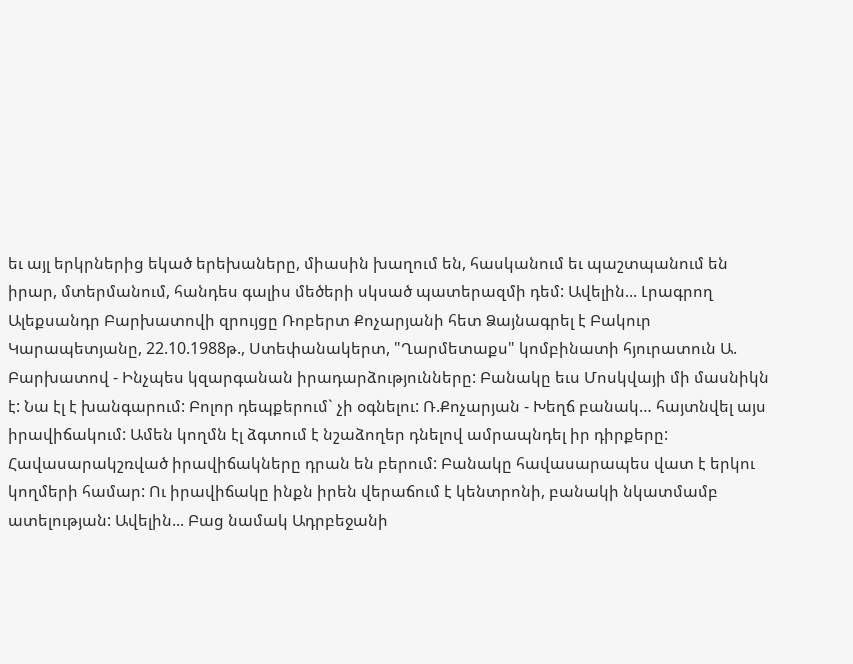եւ այլ երկրներից եկած երեխաները, միասին խաղում են, հասկանում եւ պաշտպանում են իրար, մտերմանում, հանդես գալիս մեծերի սկսած պատերազմի դեմ: Ավելին... Լրագրող Ալեքսանդր Բարխատովի զրույցը Ռոբերտ Քոչարյանի հետ Ձայնագրել է Բակուր Կարապետյանը, 22.10.1988թ., Ստեփանակերտ, "Ղարմետաքս" կոմբինատի հյուրատուն Ա. Բարխատով - Ինչպես կզարգանան իրադարձությունները: Բանակը եւս Մոսկվայի մի մասնիկն է: Նա էլ է խանգարում: Բոլոր դեպքերում` չի օգնելու: Ռ.Քոչարյան - Խեղճ բանակ… հայտնվել այս իրավիճակում: Ամեն կողմն էլ ձգտում է նշաձողեր դնելով ամրապնդել իր դիրքերը: Հավասարակշռված իրավիճակները դրան են բերում: Բանակը հավասարապես վատ է երկու կողմերի համար: Ու իրավիճակը ինքն իրեն վերաճում է կենտրոնի, բանակի նկատմամբ ատելության: Ավելին... Բաց նամակ Ադրբեջանի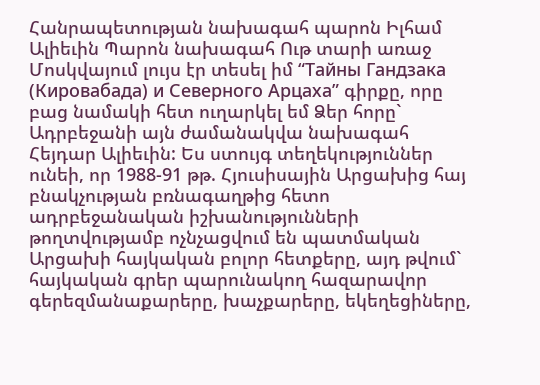Հանրապետության նախագահ պարոն Իլհամ Ալիեւին Պարոն նախագահ Ութ տարի առաջ Մոսկվայում լույս էր տեսել իմ “Тайны Гандзака (Кировабада) и Северного Арцаха” գիրքը, որը բաց նամակի հետ ուղարկել եմ Ձեր հորը` Ադրբեջանի այն ժամանակվա նախագահ Հեյդար Ալիեւին: Ես ստույգ տեղեկություններ ունեի, որ 1988-91 թթ. Հյուսիսային Արցախից հայ բնակչության բռնագաղթից հետո ադրբեջանական իշխանությունների թողտվությամբ ոչնչացվում են պատմական Արցախի հայկական բոլոր հետքերը, այդ թվում` հայկական գրեր պարունակող հազարավոր գերեզմանաքարերը, խաչքարերը, եկեղեցիները,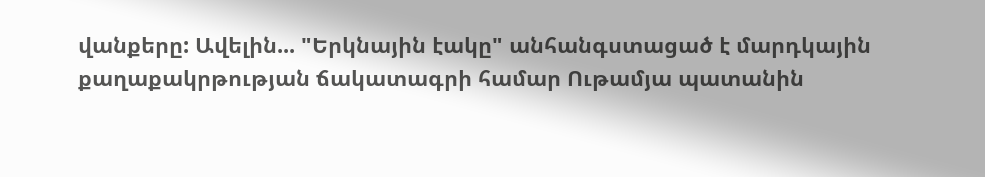վանքերը: Ավելին... "Երկնային էակը" անհանգստացած է մարդկային քաղաքակրթության ճակատագրի համար Ութամյա պատանին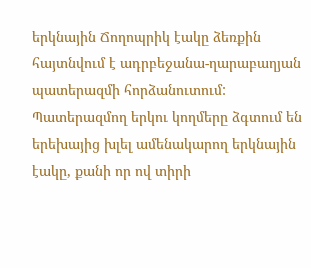երկնային Ճողոպրիկ էակը ձեռքին հայտնվում է ադրբեջանա-ղարաբաղյան պատերազմի հորձանուտում: Պատերազմող երկու կողմերը ձգտում են երեխայից խլել ամենակարող երկնային էակը, քանի որ ով տիրի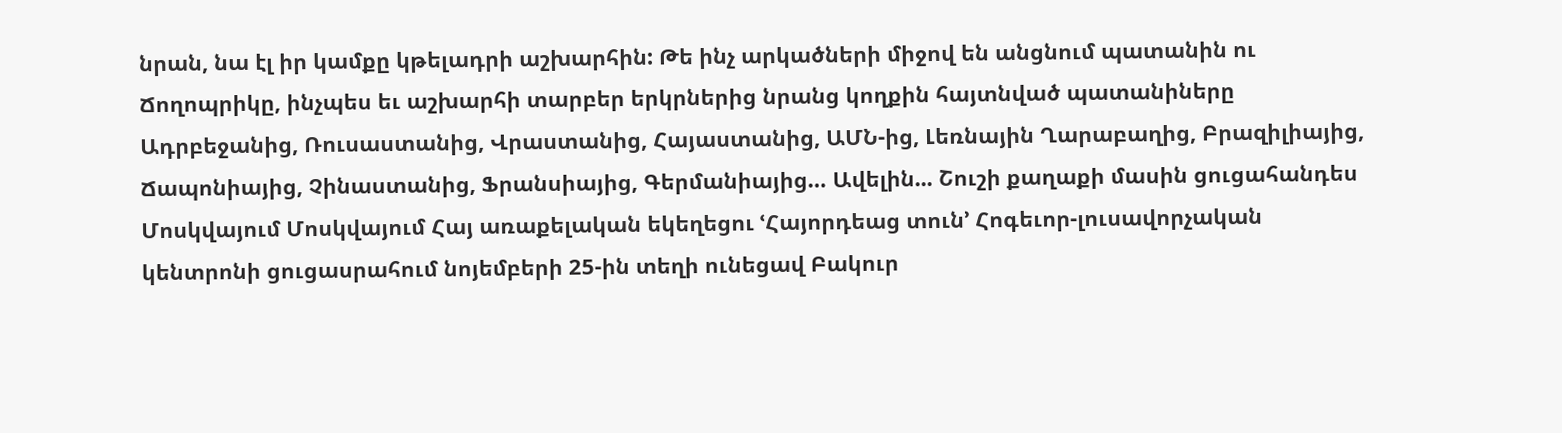նրան, նա էլ իր կամքը կթելադրի աշխարհին: Թե ինչ արկածների միջով են անցնում պատանին ու Ճողոպրիկը, ինչպես եւ աշխարհի տարբեր երկրներից նրանց կողքին հայտնված պատանիները Ադրբեջանից, Ռուսաստանից, Վրաստանից, Հայաստանից, ԱՄՆ-ից, Լեռնային Ղարաբաղից, Բրազիլիայից, Ճապոնիայից, Չինաստանից, Ֆրանսիայից, Գերմանիայից… Ավելին... Շուշի քաղաքի մասին ցուցահանդես Մոսկվայում Մոսկվայում Հայ առաքելական եկեղեցու ՙՀայորդեաց տուն՚ Հոգեւոր-լուսավորչական կենտրոնի ցուցասրահում նոյեմբերի 25-ին տեղի ունեցավ Բակուր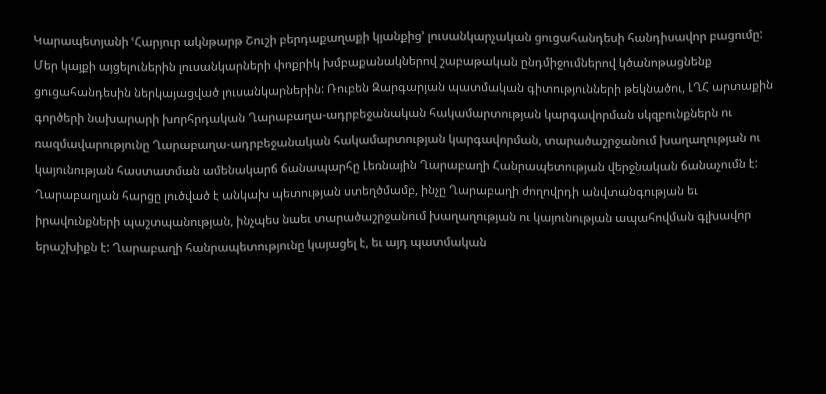Կարապետյանի ՙՀարյուր ակնթարթ Շուշի բերդաքաղաքի կյանքից՚ լուսանկարչական ցուցահանդեսի հանդիսավոր բացումը: Մեր կայքի այցելուներին լուսանկարների փոքրիկ խմբաքանակներով շաբաթական ընդմիջումներով կծանոթացնենք ցուցահանդեսին ներկայացված լուսանկարներին: Ռուբեն Զարգարյան պատմական գիտությունների թեկնածու, ԼՂՀ արտաքին գործերի նախարարի խորհրդական Ղարաբաղա-ադրբեջանական հակամարտության կարգավորման սկզբունքներն ու ռազմավարությունը Ղարաբաղա-ադրբեջանական հակամարտության կարգավորման, տարածաշրջանում խաղաղության ու կայունության հաստատման ամենակարճ ճանապարհը Լեռնային Ղարաբաղի Հանրապետության վերջնական ճանաչումն է: Ղարաբաղյան հարցը լուծված է անկախ պետության ստեղծմամբ, ինչը Ղարաբաղի ժողովրդի անվտանգության եւ իրավունքների պաշտպանության, ինչպես նաեւ տարածաշրջանում խաղաղության ու կայունության ապահովման գլխավոր երաշխիքն է: Ղարաբաղի հանրապետությունը կայացել է, եւ այդ պատմական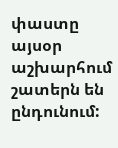փաստը այսօր աշխարհում շատերն են ընդունում: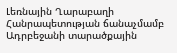Լեռնային Ղարաբաղի Հանրապետության ճանաչմամբ Ադրբեջանի տարածքային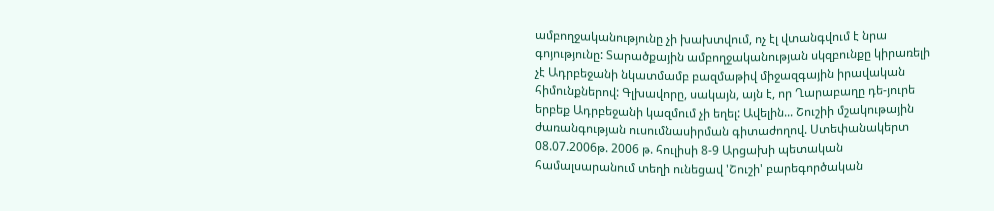ամբողջականությունը չի խախտվում, ոչ էլ վտանգվում է նրա գոյությունը: Տարածքային ամբողջականության սկզբունքը կիրառելի չէ Ադրբեջանի նկատմամբ բազմաթիվ միջազգային իրավական հիմունքներով: Գլխավորը, սակայն, այն է, որ Ղարաբաղը դե-յուրե երբեք Ադրբեջանի կազմում չի եղել: Ավելին... Շուշիի մշակութային ժառանգության ուսումնասիրման գիտաժողով. Ստեփանակերտ 08.07.2006թ. 2006 թ. հուլիսի 8-9 Արցախի պետական համալսարանում տեղի ունեցավ 'Շուշի' բարեգործական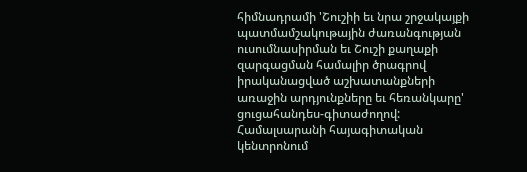հիմնադրամի 'Շուշիի եւ նրա շրջակայքի պատմամշակութային ժառանգության ուսումնասիրման եւ Շուշի քաղաքի զարգացման համալիր ծրագրով իրականացված աշխատանքների առաջին արդյունքները եւ հեռանկարը' ցուցահանդես-գիտաժողով: Համալսարանի հայագիտական կենտրոնում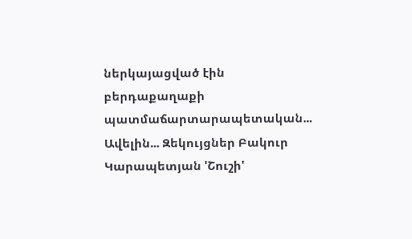ներկայացված էին բերդաքաղաքի պատմաճարտարապետական... Ավելին... Զեկույցներ Բակուր Կարապետյան 'Շուշի'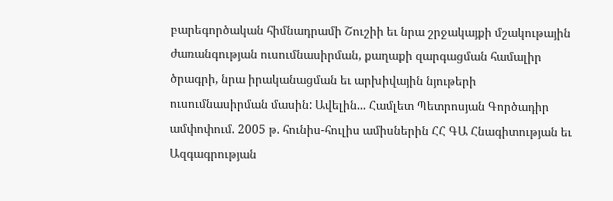բարեգործական հիմնադրամի Շուշիի եւ նրա շրջակայքի մշակութային ժառանգության ուսումնասիրման, քաղաքի զարգացման համալիր ծրագրի, նրա իրականացման եւ արխիվային նյութերի ուսումնասիրման մասին: Ավելին... Համլետ Պետրոսյան Գործադիր ամփոփում. 2005 թ. հունիս-հուլիս ամիսներին ՀՀ ԳԱ Հնագիտության եւ Ազգագրության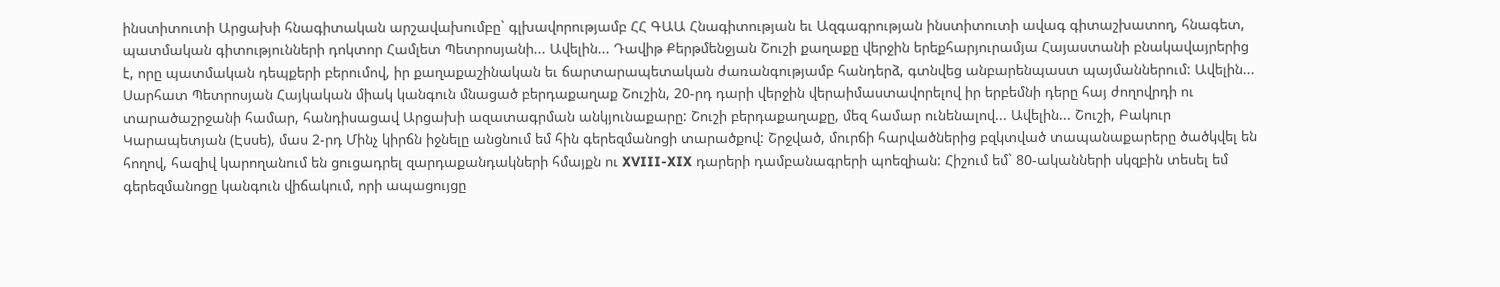ինստիտուտի Արցախի հնագիտական արշավախումբը` գլխավորությամբ ՀՀ ԳԱԱ Հնագիտության եւ Ազգագրության ինստիտուտի ավագ գիտաշխատող, հնագետ, պատմական գիտությունների դոկտոր Համլետ Պետրոսյանի... Ավելին... Դավիթ Քերթմենջյան Շուշի քաղաքը վերջին երեքհարյուրամյա Հայաստանի բնակավայրերից է, որը պատմական դեպքերի բերումով, իր քաղաքաշինական եւ ճարտարապետական ժառանգությամբ հանդերձ, գտնվեց անբարենպաստ պայմաններում: Ավելին... Սարհատ Պետրոսյան Հայկական միակ կանգուն մնացած բերդաքաղաք Շուշին, 20-րդ դարի վերջին վերաիմաստավորելով իր երբեմնի դերը հայ ժողովրդի ու տարածաշրջանի համար, հանդիսացավ Արցախի ազատագրման անկյունաքարը: Շուշի բերդաքաղաքը, մեզ համար ունենալով... Ավելին... Շուշի, Բակուր Կարապետյան (Էսսե), մաս 2-րդ Մինչ կիրճն իջնելը անցնում եմ հին գերեզմանոցի տարածքով: Շրջված, մուրճի հարվածներից բզկտված տապանաքարերը ծածկվել են հողով, հազիվ կարողանում են ցուցադրել զարդաքանդակների հմայքն ու XVIII-XIX դարերի դամբանագրերի պոեզիան: Հիշում եմ` 80-ականների սկզբին տեսել եմ գերեզմանոցը կանգուն վիճակում, որի ապացույցը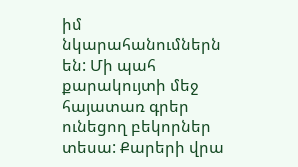իմ նկարահանումներն են: Մի պահ քարակույտի մեջ հայատառ գրեր ունեցող բեկորներ տեսա: Քարերի վրա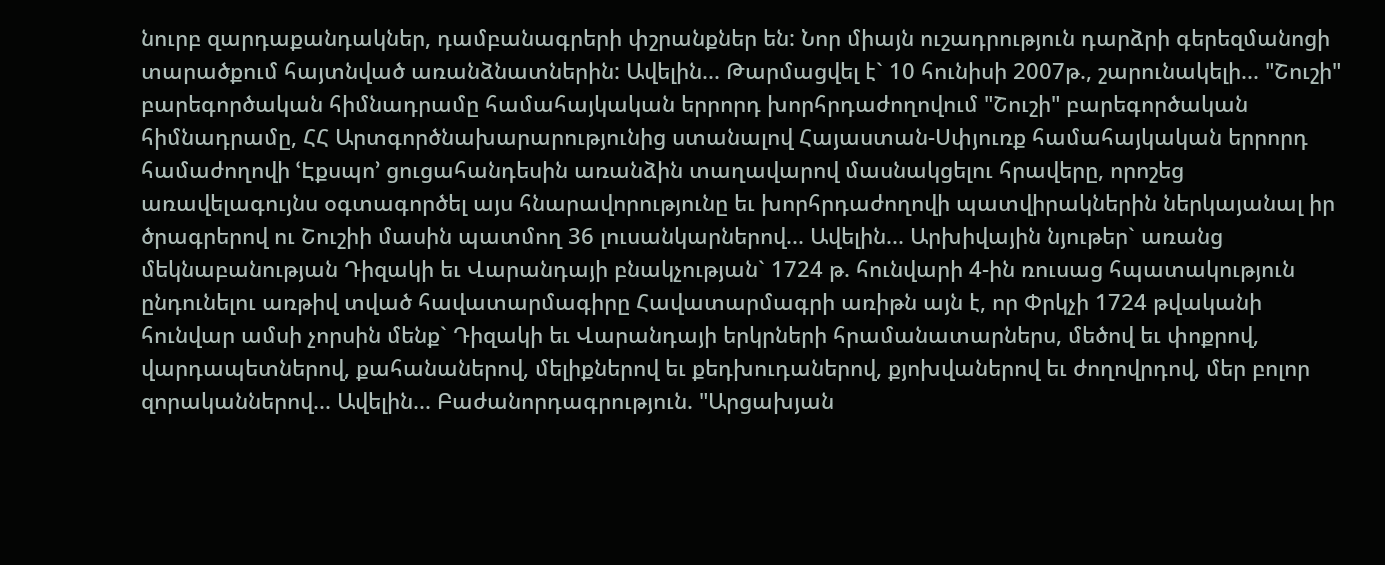նուրբ զարդաքանդակներ, դամբանագրերի փշրանքներ են: Նոր միայն ուշադրություն դարձրի գերեզմանոցի տարածքում հայտնված առանձնատներին: Ավելին... Թարմացվել է` 10 հունիսի 2007թ., շարունակելի... "Շուշի" բարեգործական հիմնադրամը համահայկական երրորդ խորհրդաժողովում "Շուշի" բարեգործական հիմնադրամը, ՀՀ Արտգործնախարարությունից ստանալով Հայաստան-Սփյուռք համահայկական երրորդ համաժողովի ՙԷքսպո՚ ցուցահանդեսին առանձին տաղավարով մասնակցելու հրավերը, որոշեց առավելագույնս օգտագործել այս հնարավորությունը եւ խորհրդաժողովի պատվիրակներին ներկայանալ իր ծրագրերով ու Շուշիի մասին պատմող 36 լուսանկարներով... Ավելին... Արխիվային նյութեր` առանց մեկնաբանության Դիզակի եւ Վարանդայի բնակչության` 1724 թ. հունվարի 4-ին ռուսաց հպատակություն ընդունելու առթիվ տված հավատարմագիրը Հավատարմագրի առիթն այն է, որ Փրկչի 1724 թվականի հունվար ամսի չորսին մենք` Դիզակի եւ Վարանդայի երկրների հրամանատարներս, մեծով եւ փոքրով, վարդապետներով, քահանաներով, մելիքներով եւ քեդխուդաներով, քյոխվաներով եւ ժողովրդով, մեր բոլոր զորականներով... Ավելին... Բաժանորդագրություն. "Արցախյան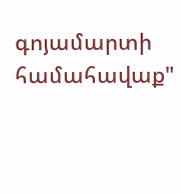գոյամարտի համահավաք"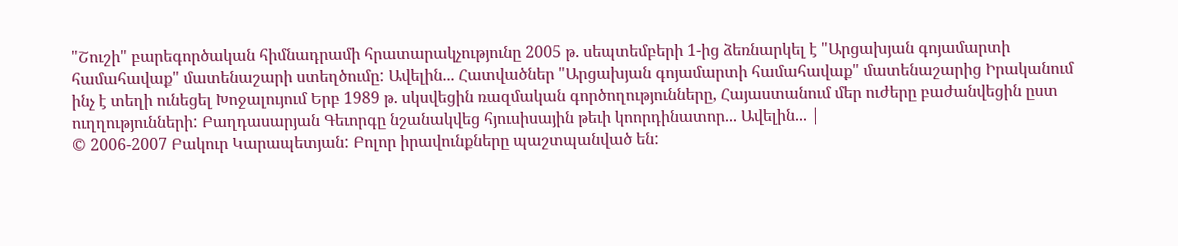"Շուշի" բարեգործական հիմնադրամի հրատարակչությունը 2005 թ. սեպտեմբերի 1-ից ձեռնարկել է "Արցախյան գոյամարտի համահավաք" մատենաշարի ստեղծումը: Ավելին... Հատվածներ "Արցախյան գոյամարտի համահավաք" մատենաշարից Իրականում ինչ է տեղի ունեցել Խոջալույում Երբ 1989 թ. սկսվեցին ռազմական գործողությունները, Հայաստանում մեր ուժերը բաժանվեցին ըստ ուղղությունների: Բաղդասարյան Գեւորգը նշանակվեց հյուսիսային թեւի կոորդինատոր... Ավելին... |
© 2006-2007 Բակուր Կարապետյան: Բոլոր իրավունքները պաշտպանված են: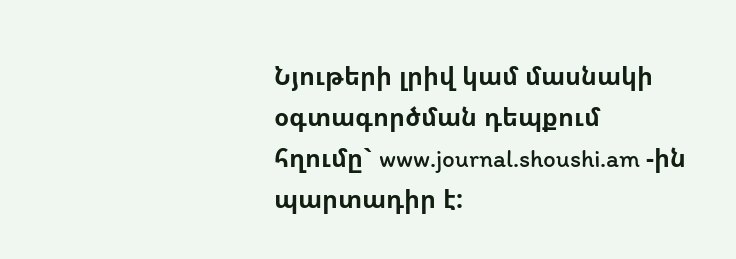Նյութերի լրիվ կամ մասնակի օգտագործման դեպքում հղումը` www.journal.shoushi.am -ին պարտադիր է: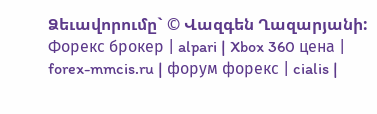Ձեւավորումը` © Վազգեն Ղազարյանի: Форекс брокер | alpari | Xbox 360 цена | forex-mmcis.ru | форум форекс | cialis |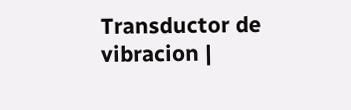Transductor de vibracion |